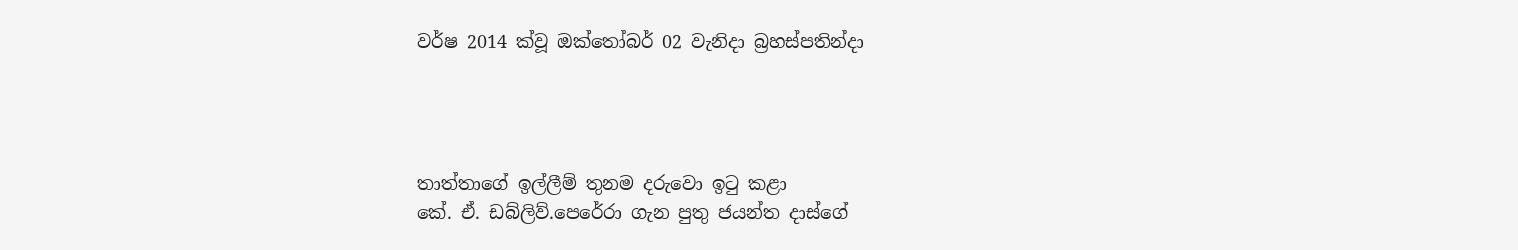වර්ෂ 2014 ක්වූ ඔක්තෝබර් 02 වැනිදා බ්‍රහස්පතින්දා




තාත්තාගේ ඉල්ලීම් තුනම දරුවො ඉටු කළා
කේ. ඒ. ඩබ්ලිව්.පෙරේරා ගැන පුතු ජයන්ත දාස්ගේ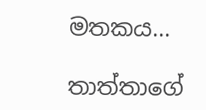මතකය...

තාත්තාගේ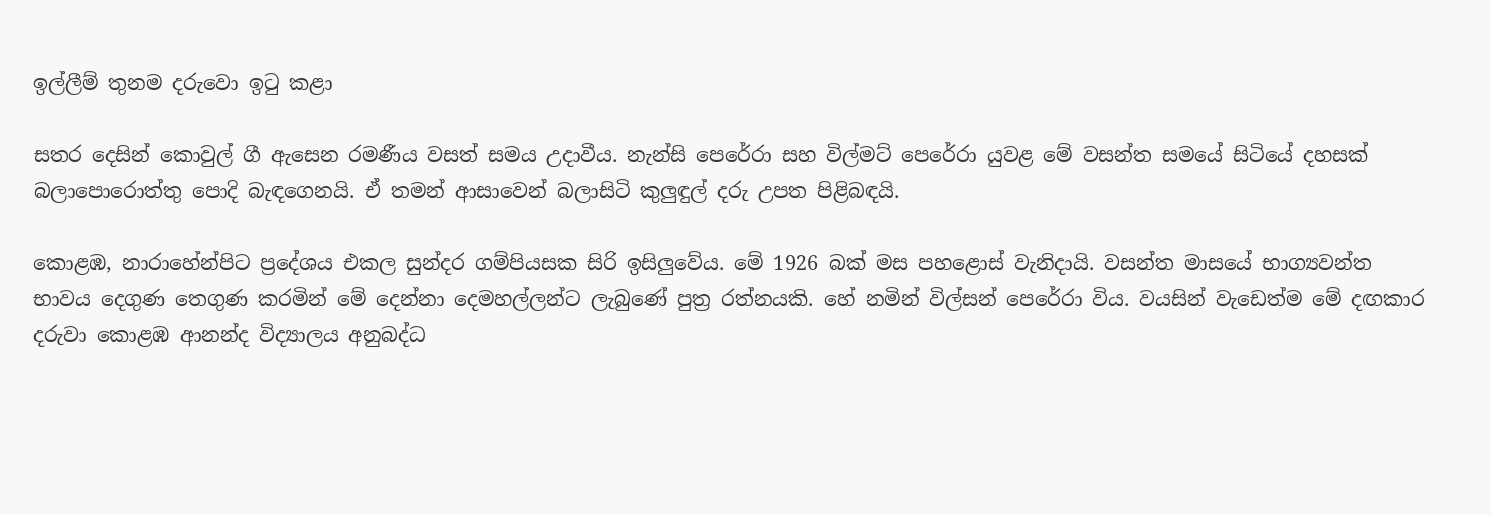ඉල්ලීම් තුනම දරුවො ඉටු කළා

සතර දෙසින් කොවුල් ගී ඇසෙන රමණීය වසත් සමය උදාවීය. නැන්සි පෙරේරා සහ විල්මට් පෙරේරා යුවළ මේ වසන්ත සමයේ සිටියේ දහසක් බලාපොරොත්තු පොදි බැඳගෙනයි. ඒ තමන් ආසාවෙන් බලාසිටි කුලුඳුල් දරු උපත පිළිබඳයි.

කොළඹ, නාරාහේන්පිට ප්‍රදේශය එකල සුන්දර ගම්පියසක සිරි ඉසිලුවේය. මේ 1926 බක් මස පහළොස් වැනිදායි. වසන්ත මාසයේ භාග්‍යවන්ත භාවය දෙගුණ තෙගුණ කරමින් මේ දෙන්නා දෙමහල්ලන්ට ලැබුණේ පුත්‍ර රත්නයකි. හේ නමින් විල්සන් පෙරේරා විය. වයසින් වැඩෙත්ම මේ දඟකාර දරුවා කොළඹ ආනන්ද විද්‍යාලය අනුබද්ධ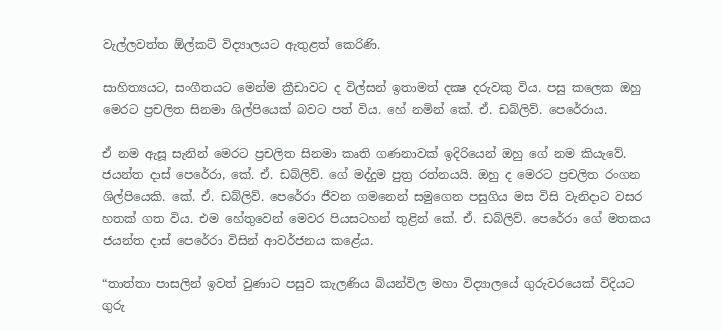වැල්ලවත්ත ඕල්කට් විද්‍යාලයට ඇතුළත් කෙරිණි.

සාහිත්‍යයට, සංගීතයට මෙන්ම ක්‍රීඩාවට ද විල්සන් ඉතාමත් දක්‍ෂ දරුවකු විය. පසු කලෙක ඔහු මෙරට ප්‍රචලිත සිනමා ශිල්පියෙක් බවට පත් විය. හේ නමින් කේ. ඒ. ඩබ්ලිව්. පෙරේරාය.

ඒ නම ඇසූ සැනින් මෙරට ප්‍රචලිත සිනමා කෘති ගණනාවක් ඉදිරියෙන් ඔහු ගේ නම කියැවේ. ජයන්ත දාස් පෙරේරා, කේ. ඒ. ඩබ්ලිව්. ගේ මද්දුම පුත්‍ර රත්නයයි. ඔහු ද මෙරට ප්‍රචලිත රංගන ශිල්පියෙකි. කේ. ඒ. ඩබ්ලිව්. පෙරේරා ජීවන ගමනෙන් සමුගෙන පසුගිය මස විසි වැනිදාට වසර හතක් ගත විය. එම හේතුවෙන් මෙවර පියසටහන් තුළින් කේ. ඒ. ඩබ්ලිව්. පෙරේරා ගේ මතකය ජයන්ත දාස් පෙරේරා විසින් ආවර්ජනය කළේය.

“තාත්තා පාසලින් ඉවත් වුණාට පසුව කැලණිය බියන්විල මහා විද්‍යාලයේ ගුරුවරයෙක් විදියට ගුරු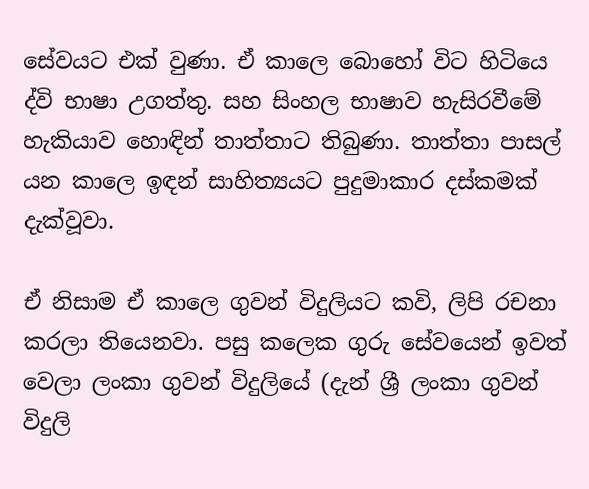සේවයට එක් වුණා. ඒ කාලෙ බොහෝ විට හිටියෙ ද්වි භාෂා උගත්තු. සහ සිංහල භාෂාව හැසිරවීමේ හැකියාව හොඳින් තාත්තාට තිබුණා. තාත්තා පාසල් යන කාලෙ ඉඳන් සාහිත්‍යයට පුදුමාකාර දස්කමක් දැක්වූවා.

ඒ නිසාම ඒ කාලෙ ගුවන් විදුලියට කවි, ලිපි රචනා කරලා තියෙනවා. පසු කලෙක ගුරු සේවයෙන් ඉවත් වෙලා ලංකා ගුවන් විදුලියේ (දැන් ශ්‍රී ලංකා ගුවන් විදුලි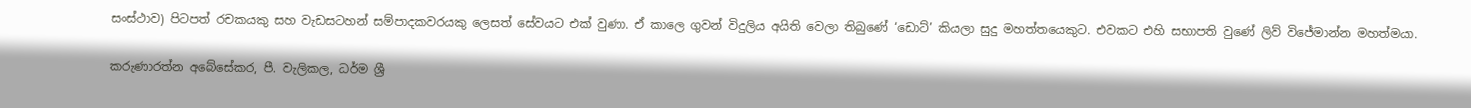සංස්ථාව) පිටපත් රචකයකු සහ වැඩසටහන් සම්පාදකවරයකු ලෙසත් සේවයට එක් වුණා. ඒ කාලෙ ගුවන් විදුලිය අයිති වෙලා තිබුණේ ‘ඩොට්’ කියලා සුදු මහත්තයෙකුට. එවකට එහි සභාපති වුණේ ලිව් විජේමාන්න මහත්මයා.

කරුණාරත්න අබේසේකර, පී. වැලිකල, ධර්ම ශ්‍රී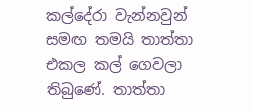කල්දේරා වැන්නවුන් සමඟ තමයි තාත්තා එකල කල් ගෙවලා තිබුණේ. තාත්තා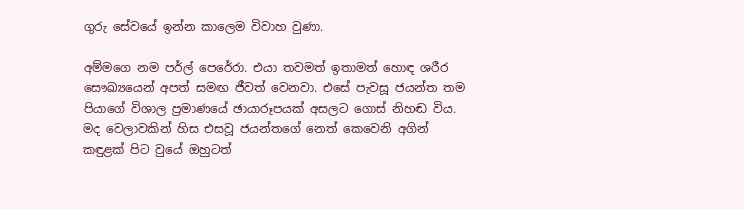ගුරු සේවයේ ඉන්න කාලෙම විවාහ වුණා.

අම්මගෙ නම පර්ල් පෙරේරා. එයා තවමත් ඉතාමත් හොඳ ශරීර සෞඛ්‍යයෙන් අපත් සමඟ ජීවත් වෙනවා. එසේ පැවසූ ජයන්ත තම පියාගේ විශාල ප්‍රමාණයේ ඡායාරූපයක් අසලට ගොස් නිහඬ විය. මද වෙලාවකින් හිස එසවූ ජයන්තගේ නෙත් කෙවෙනි අගින් කඳුළක් පිට වුයේ ඔහුටත්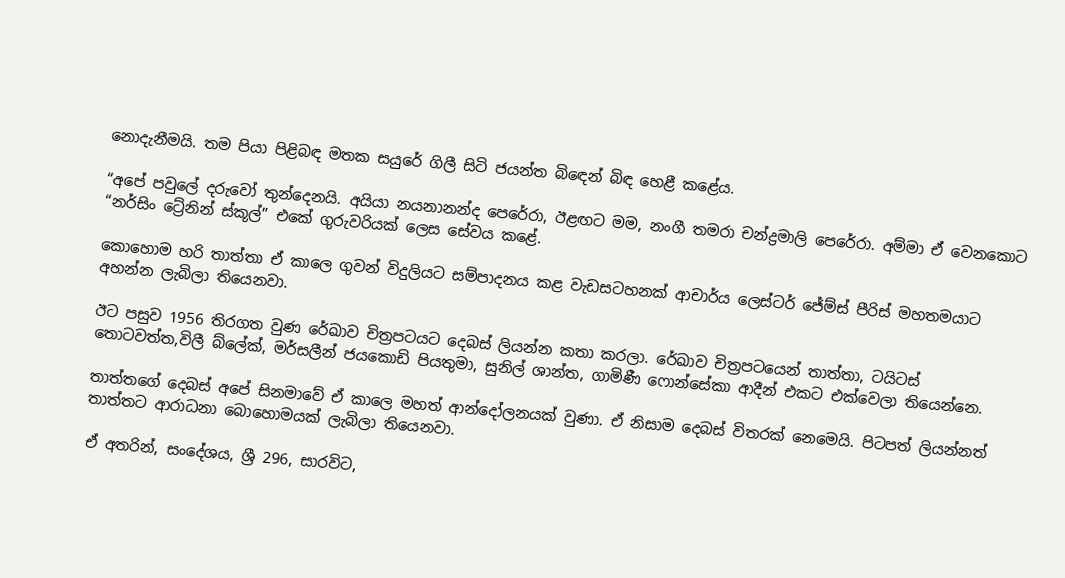නොදැනීමයි. තම පියා පිළිබඳ මතක සයුරේ ගිලී සිටි ජයන්ත බිඳෙන් බිඳ හෙළී කළේය.

“අපේ පවුලේ දරුවෝ තුන්දෙනයි. අයියා නයනානන්ද පෙරේරා, ඊළඟට මම, නංගී තමරා චන්ද්‍රමාලි පෙරේරා. අම්මා ඒ වෙනකොට “නර්සිං ට්‍රේනින් ස්කූල්” එකේ ගුරුවරියක් ලෙස සේවය කළේ.

කොහොම හරි තාත්තා ඒ කාලෙ ගුවන් විදුලියට සම්පාදනය කළ වැඩසටහනක් ආචාර්ය ලෙස්ටර් ජේම්ස් පීරිස් මහතමයාට අහන්න ලැබිලා තියෙනවා.

ඊට පසුව 1956 තිරගත වුණ රේඛාව චිත්‍රපටයට දෙබස් ලියන්න කතා කරලා. රේඛාව චිත්‍රපටයෙන් තාත්තා, ටයිටස් තොටවත්ත,විලී බ්ලේක්, මර්සලීන් ජයකොඩි පියතුමා, සුනිල් ශාන්ත, ගාමිණී ෆොන්සේකා ආදීන් එකට එක්වෙලා තියෙන්නෙ.

තාත්තගේ දෙබස් අපේ සිනමාවේ ඒ කාලෙ මහත් ආන්දෝලනයක් වුණා. ඒ නිසාම දෙබස් විතරක් නෙමෙයි. පිටපත් ලියන්නත් තාත්තට ආරාධනා බොහොමයක් ලැබිලා තියෙනවා.

ඒ අතරින්, සංදේශය, ශ්‍රී 296, සාරවිට,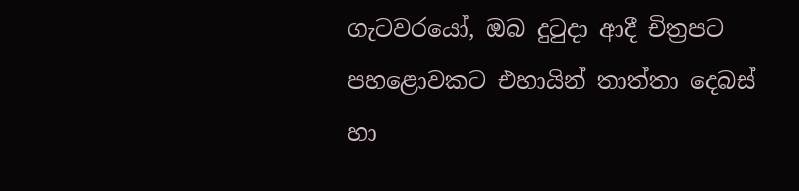ගැටවරයෝ, ඔබ දුටුදා ආදී චිත්‍රපට පහළොවකට එහායින් තාත්තා දෙබස් හා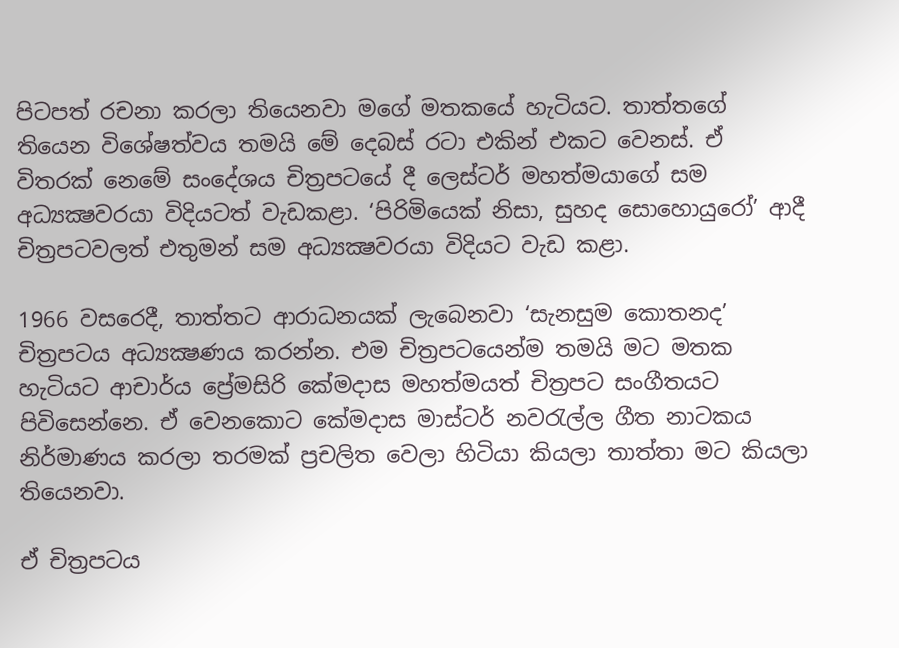පිටපත් රචනා කරලා තියෙනවා මගේ මතකයේ හැටියට. තාත්තගේ තියෙන විශේෂත්වය තමයි මේ දෙබස් රටා එකින් එකට වෙනස්. ඒ විතරක් නෙමේ සංදේශය චිත්‍රපටයේ දී ලෙස්ටර් මහත්මයාගේ සම අධ්‍යක්‍ෂවරයා විදියටත් වැඩකළා. ‘පිරිමියෙක් නිසා, සුහද සොහොයුරෝ’ ආදී චිත්‍රපටවලත් එතුමන් සම අධ්‍යක්‍ෂවරයා විදියට වැඩ කළා.

1966 වසරෙදී, තාත්තට ආරාධනයක් ලැබෙනවා ‘සැනසුම කොතනද’ චිත්‍රපටය අධ්‍යක්‍ෂණය කරන්න. එම චිත්‍රපටයෙන්ම තමයි මට මතක හැටියට ආචාර්ය ප්‍රේමසිරි කේමදාස මහත්මයත් චිත්‍රපට සංගීතයට පිවිසෙන්නෙ. ඒ වෙනකොට කේමදාස මාස්ටර් නවරැල්ල ගීත නාටකය නිර්මාණය කරලා තරමක් ප්‍රචලිත වෙලා හිටියා කියලා තාත්තා මට කියලා තියෙනවා.

ඒ චිත්‍රපටය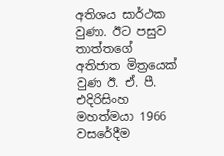අතිශය සාර්ථක වුණා. ඊට පසුව තාත්තගේ අතිජාත මිත්‍රයෙක් වුණ ඊ. ඒ. පී. එදිරිසිංහ මහත්මයා 1966 වසරේදීම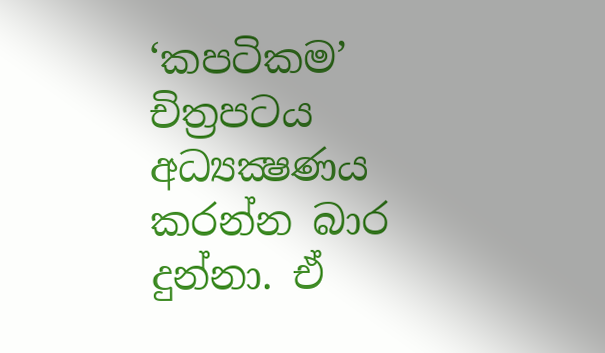‘කපටිකම’ චිත්‍රපටය අධ්‍යක්‍ෂණය කරන්න බාර දුන්නා. ඒ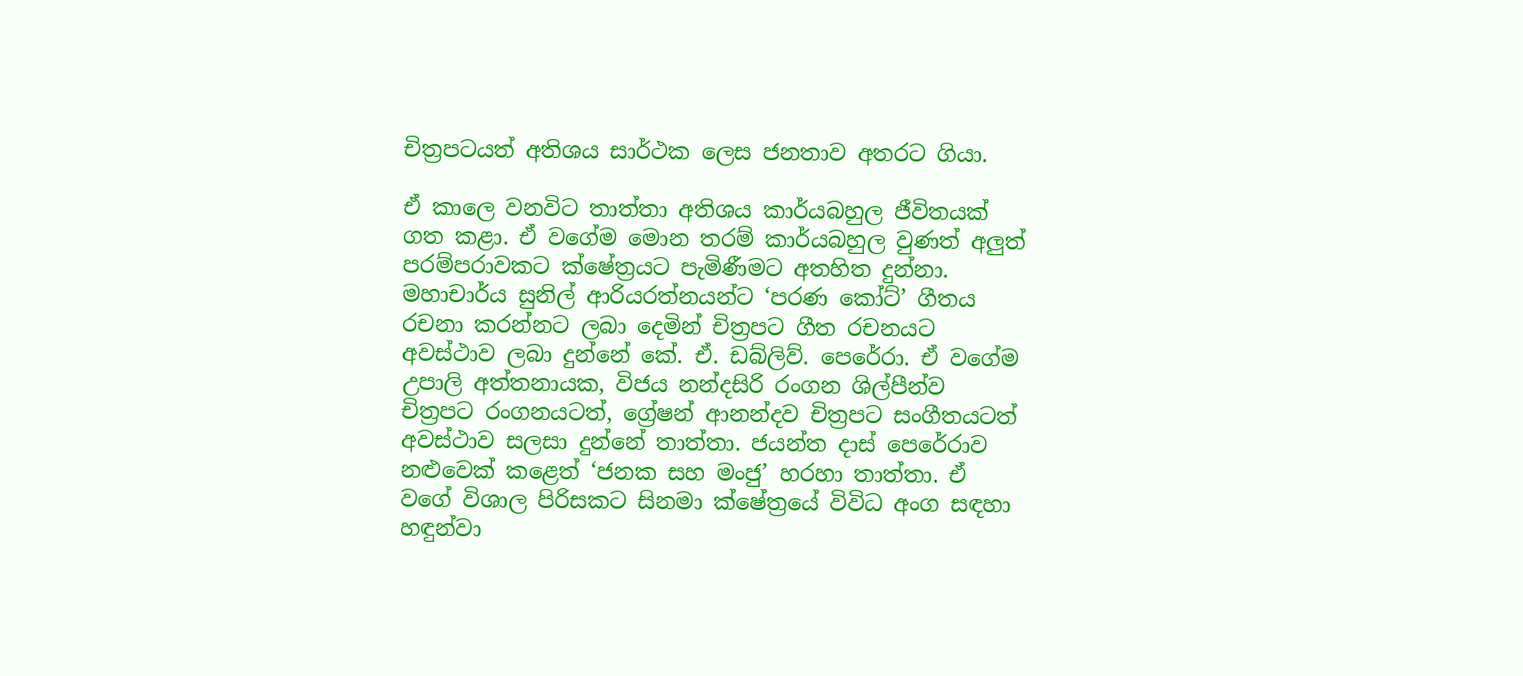චිත්‍රපටයත් අතිශය සාර්ථක ලෙස ජනතාව අතරට ගියා.

ඒ කාලෙ වනවිට තාත්තා අතිශය කාර්යබහුල ජීවිතයක් ගත කළා. ඒ වගේම මොන තරම් කාර්යබහුල වුණත් අලුත් පරම්පරාවකට ක්ෂේත්‍රයට පැමිණීමට අතහිත දුන්නා. මහාචාර්ය සුනිල් ආරියරත්නයන්ට ‘පරණ කෝට්’ ගීතය රචනා කරන්නට ලබා දෙමින් චිත්‍රපට ගීත රචනයට අවස්ථාව ලබා දුන්නේ කේ. ඒ. ඩබ්ලිව්. පෙරේරා. ඒ වගේම උපාලි අත්තනායක, විජය නන්දසිරි රංගන ශිල්පීන්ව චිත්‍රපට රංගනයටත්, ග්‍රේෂන් ආනන්දව චිත්‍රපට සංගීතයටත් අවස්ථාව සලසා දුන්නේ තාත්තා. ජයන්ත දාස් පෙරේරාව නළුවෙක් කළෙත් ‘ජනක සහ මංජු’ හරහා තාත්තා. ඒ වගේ විශාල පිරිසකට සිනමා ක්ෂේත්‍රයේ විවිධ අංග සඳහා හඳුන්වා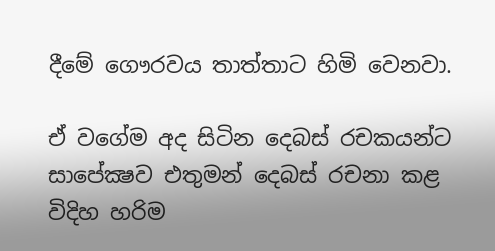දීමේ ගෞරවය තාත්තාට හිමි වෙනවා.

ඒ වගේම අද සිටින දෙබස් රචකයන්ට සාපේක්‍ෂව එතුමන් දෙබස් රචනා කළ විදිහ හරිම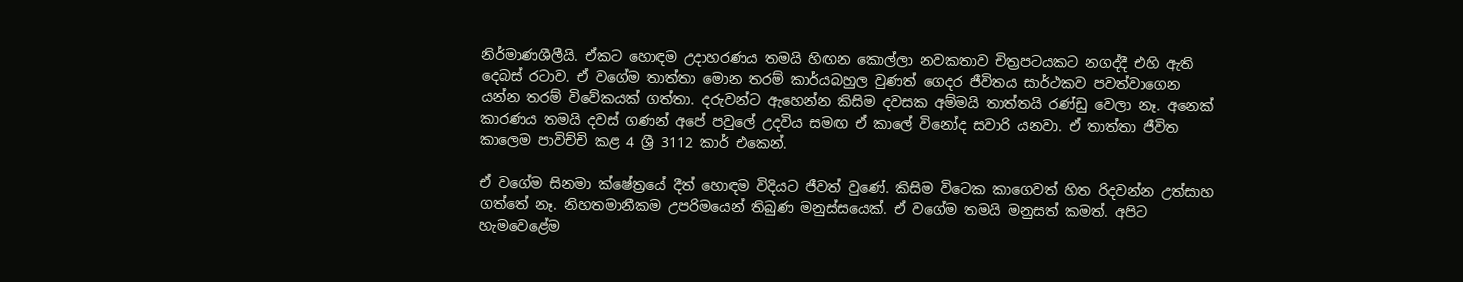නිර්මාණශීලීයි. ඒකට හොඳම උදාහරණය තමයි හිඟන කොල්ලා නවකතාව චිත්‍රපටයකට නගද්දී එහි ඇති දෙබස් රටාව. ඒ වගේම තාත්තා මොන තරම් කාර්යබහුල වුණත් ගෙදර ජීවිතය සාර්ථකව පවත්වාගෙන යන්න තරම් විවේකයක් ගත්තා. දරුවන්ට ඇහෙන්න කිසිම දවසක අම්මයි තාත්තයි රණ්ඩු වෙලා නෑ. අනෙක් කාරණය තමයි දවස් ගණන් අපේ පවුලේ උදවිය සමඟ ඒ කාලේ විනෝද සවාරි යනවා. ඒ තාත්තා ජීවිත කාලෙම පාවිච්චි කළ 4 ශ්‍රී 3112 කාර් එකෙන්.

ඒ වගේම සිනමා ක්ෂේත්‍රයේ දීත් හොඳම විදියට ජීවත් වුණේ. කිසිම විටෙක කාගෙවත් හිත රිදවන්න උත්සාහ ගත්තේ නෑ. නිහතමානීකම උපරිමයෙන් තිබුණ මනුස්සයෙක්. ඒ වගේම තමයි මනුසත් කමත්. අපිට හැමවෙළේම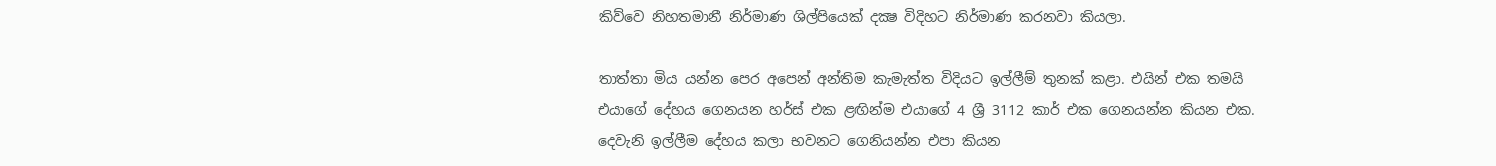කිව්වෙ නිහතමානී නිර්මාණ ශිල්පියෙක් දක්‍ෂ විදිහට නිර්මාණ කරනවා කියලා.

තාත්තා මිය යන්න පෙර අපෙන් අන්තිම කැමැත්ත විදියට ඉල්ලීම් තුනක් කළා. එයින් එක තමයි එයාගේ දේහය ගෙනයන හර්ස් එක ළඟින්ම එයාගේ 4 ශ්‍රී 3112 කාර් එක ගෙනයන්න කියන එක. දෙවැනි ඉල්ලීම දේහය කලා භවනට ගෙනියන්න එපා කියන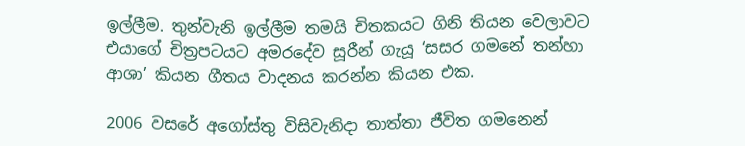ඉල්ලීම. තුන්වැනි ඉල්ලීම තමයි චිතකයට ගිනි තියන වෙලාවට එයාගේ චිත්‍රපටයට අමරදේව සූරීන් ගැයූ ‘සසර ගමනේ තන්හා ආශා’ කියන ගීතය වාදනය කරන්න කියන එක.

2006 වසරේ අගෝස්තු විසිවැනිදා තාත්තා ජීවිත ගමනෙන්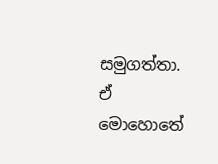සමුගත්තා. ඒ මොහොතේ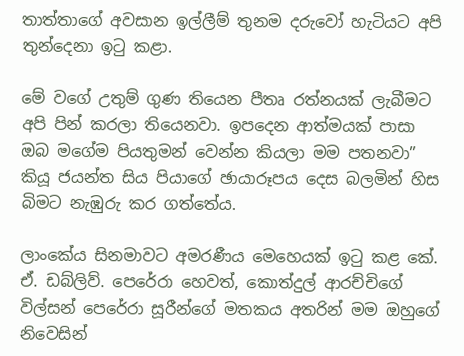තාත්තාගේ අවසාන ඉල්ලීම් තුනම දරුවෝ හැටියට අපි තුන්දෙනා ඉටු කළා.

මේ වගේ උතුම් ගුණ තියෙන පීතෘ රත්නයක් ලැබීමට අපි පින් කරලා තියෙනවා. ඉපදෙන ආත්මයක් පාසා ඔබ මගේම පියතුමන් වෙන්න කියලා මම පතනවා” කියූ ජයන්ත සිය පියාගේ ඡායාරූපය දෙස බලමින් හිස බිමට නැඹුරු කර ගත්තේය.

ලාංකේය සිනමාවට අමරණීය මෙහෙයක් ඉටු කළ කේ. ඒ. ඩබ්ලිව්. පෙරේරා හෙවත්, කොත්දුල් ආරච්චිගේ විල්සන් පෙරේරා සූරීන්ගේ මතකය අතරින් මම ඔහුගේ නිවෙසින්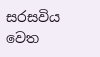සරසවිය වෙත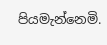පියමැන්නෙමි.